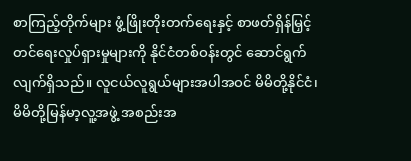စာကြည့်တိုက်များ ဖွံ့ဖြိုးတိုးတက်ရေးနှင့် စာဖတ်ရှိန်မြှင့်တင်ရေးလှုပ်ရှားမှုများကို နိုင်ငံတစ်ဝန်းတွင် ဆောင်ရွက်လျက်ရှိသည်။ လူငယ်လူရွယ်များအပါအဝင် မိမိတို့နိုင်ငံ၊ မိမိတို့မြန်မာ့လူ့အဖွဲ့ အစည်းအ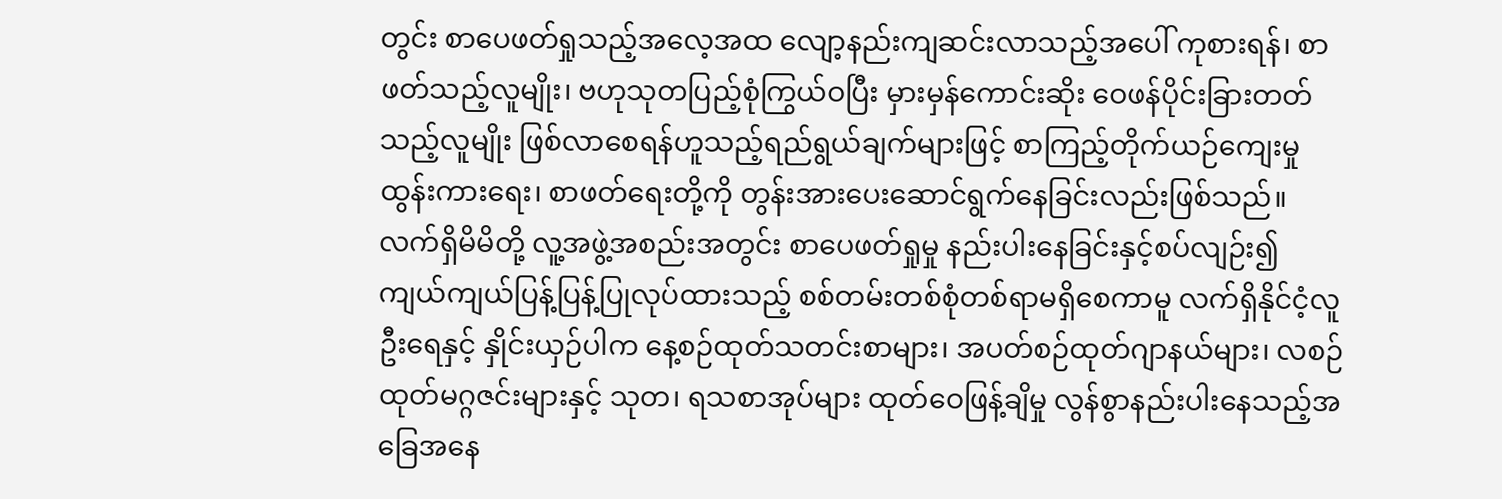တွင်း စာပေဖတ်ရှုသည့်အလေ့အထ လျော့နည်းကျဆင်းလာသည့်အပေါ် ကုစားရန်၊ စာဖတ်သည့်လူမျိုး၊ ဗဟုသုတပြည့်စုံကြွယ်ဝပြီး မှားမှန်ကောင်းဆိုး ဝေဖန်ပိုင်းခြားတတ်သည့်လူမျိုး ဖြစ်လာစေရန်ဟူသည့်ရည်ရွယ်ချက်များဖြင့် စာကြည့်တိုက်ယဉ်ကျေးမှု ထွန်းကားရေး၊ စာဖတ်ရေးတို့ကို တွန်းအားပေးဆောင်ရွက်နေခြင်းလည်းဖြစ်သည်။
လက်ရှိမိမိတို့ လူ့အဖွဲ့အစည်းအတွင်း စာပေဖတ်ရှုမှု နည်းပါးနေခြင်းနှင့်စပ်လျဉ်း၍ ကျယ်ကျယ်ပြန့်ပြန့်ပြုလုပ်ထားသည့် စစ်တမ်းတစ်စုံတစ်ရာမရှိစေကာမူ လက်ရှိနိုင်ငံ့လူဦးရေနှင့် နှိုင်းယှဉ်ပါက နေ့စဉ်ထုတ်သတင်းစာများ၊ အပတ်စဉ်ထုတ်ဂျာနယ်များ၊ လစဉ်ထုတ်မဂ္ဂဇင်းများနှင့် သုတ၊ ရသစာအုပ်များ ထုတ်ဝေဖြန့်ချိမှု လွန်စွာနည်းပါးနေသည့်အခြေအနေ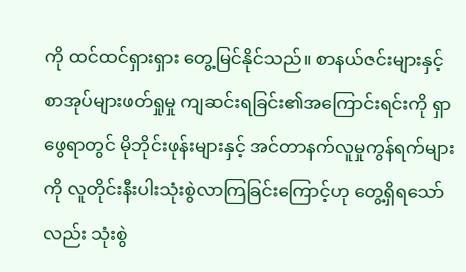ကို ထင်ထင်ရှားရှား တွေ့မြင်နိုင်သည်။ စာနယ်ဇင်းများနှင့် စာအုပ်များဖတ်ရှုမှု ကျဆင်းရခြင်း၏အကြောင်းရင်းကို ရှာဖွေရာတွင် မိုဘိုင်းဖုန်းများနှင့် အင်တာနက်လူမှုကွန်ရက်များကို လူတိုင်းနီးပါးသုံးစွဲလာကြခြင်းကြောင့်ဟု တွေ့ရှိရသော်လည်း သုံးစွဲ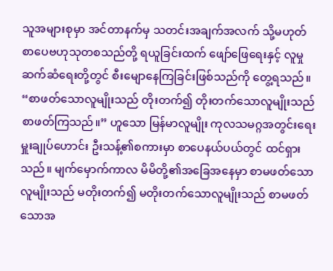သူအများစုမှာ အင်တာနက်မှ သတင်းအချက်အလက် သို့မဟုတ် စာပေဗဟုသုတစသည်တို့ ရယူခြင်းထက် ဖျော်ဖြေရေးနှင့် လူမှုဆက်ဆံရေးတို့တွင် စီးမျောနေကြခြင်းဖြစ်သည်ကို တွေ့ရသည်။
“စာဖတ်သောလူမျိုးသည် တိုးတက်၍ တိုးတက်သောလူမျိုးသည် စာဖတ်ကြသည်။” ဟူသော မြန်မာလူမျိုး ကုလသမဂ္ဂအတွင်းရေးမှူးချုပ်ဟောင်း ဦးသန့်၏စကားမှာ စာပေနယ်ပယ်တွင် ထင်ရှားသည်။ မျက်မှောက်ကာလ မိမိတို့၏အခြေအနေမှာ စာမဖတ်သောလူမျိုးသည် မတိုးတက်၍ မတိုးတက်သောလူမျိုးသည် စာမဖတ်သောအ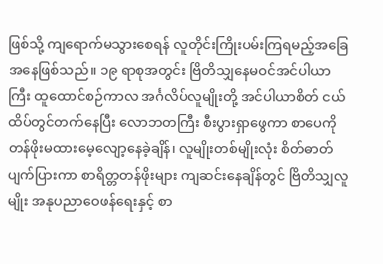ဖြစ်သို့ ကျရောက်မသွားစေရန် လူတိုင်းကြိုးပမ်းကြရမည့်အခြေအနေဖြစ်သည်။ ၁၉ ရာစုအတွင်း ဗြိတိသျှနေမဝင်အင်ပါယာကြီး ထူထောင်စဉ်ကာလ အင်္ဂလိပ်လူမျိုးတို့ အင်ပါယာစိတ် ငယ်ထိပ်တွင်တက်နေပြီး လောဘတကြီး စီးပွားရှာဖွေကာ စာပေကို တန်ဖိုးမထားမေ့လျော့နေခဲ့ချိန်၊ လူမျိုးတစ်မျိုးလုံး စိတ်ဓာတ်ပျက်ပြားကာ စာရိတ္တတန်ဖိုးများ ကျဆင်းနေချိန်တွင် ဗြိတိသျှလူမျိုး အနုပညာဝေဖန်ရေးနှင့် စာ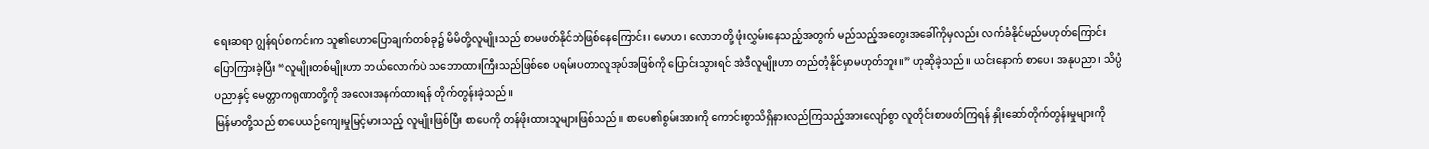ရေးဆရာ ဂျွန်ရပ်စကင်းက သူ၏ဟောပြောချက်တစ်ခု၌ မိမိတို့လူမျိုးသည် စာမဖတ်နိုင်ဘဲဖြစ်နေကြောင်း၊ မောဟ၊ လောဘတို့ ဖုံးလွှမ်းနေသည့်အတွက် မည်သည့်အတွေးအခေါ်ကိုမှလည်း လက်ခံနိုင်မည်မဟုတ်ကြောင်း ပြောကြားခဲ့ပြီး “လူမျိုးတစ်မျိုးဟာ ဘယ်လောက်ပဲ သဘောထားကြီးသည်ဖြစ်စေ ပရမ်းပတာလူအုပ်အဖြစ်ကို ပြောင်းသွားရင် အဲဒီလူမျိုးဟာ တည်တံ့နိုင်မှာမဟုတ်ဘူး။” ဟုဆိုခဲ့သည်။ ယင်းနောက် စာပေ၊ အနုပညာ၊ သိပ္ပံပညာနှင့် မေတ္တာကရုဏာတို့ကို အလေးအနက်ထားရန် တိုက်တွန်းခဲ့သည်။
မြန်မာတို့သည် စာပေယဉ်ကျေးမှုမြင့်မားသည့် လူမျိုးဖြစ်ပြီး စာပေကို တန်ဖိုးထားသူများဖြစ်သည်။ စာပေ၏စွမ်းအားကို ကောင်းစွာသိရှိနားလည်ကြသည့်အားလျော်စွာ လူတိုင်းစာဖတ်ကြရန် နှိုးဆော်တိုက်တွန်းမှုများကို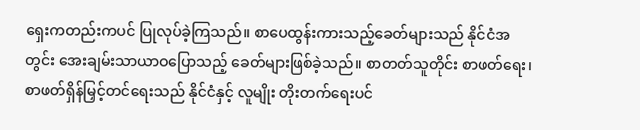ရှေးကတည်းကပင် ပြုလုပ်ခဲ့ကြသည်။ စာပေထွန်းကားသည့်ခေတ်များသည် နိုင်ငံအတွင်း အေးချမ်းသာယာဝပြောသည့် ခေတ်များဖြစ်ခဲ့သည်။ စာတတ်သူတိုင်း စာဖတ်ရေး၊ စာဖတ်ရှိန်မြှင့်တင်ရေးသည် နိုင်ငံနှင့် လူမျိုး တိုးတက်ရေးပင်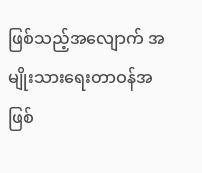ဖြစ်သည့်အလျောက် အမျိုးသားရေးတာဝန်အဖြစ်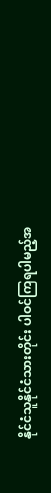နိုင်ငံသူနိုင်ငံသားတိုင်း ပါဝင်ကြရပါမည့်အ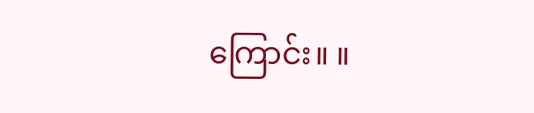ကြောင်း။ ။